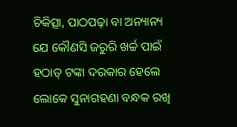ଚିକିତ୍ସା, ପାଠପଢ଼ା ବା ଅନ୍ୟାନ୍ୟ ଯେ କୌଣସି ଜରୁରି ଖର୍ଚ୍ଚ ପାଇଁ ହଠାତ୍ ଟଙ୍କା ଦରକାର ହେଲେ ଲୋକେ ସୁନାଗହଣା ବନ୍ଧକ ରଖି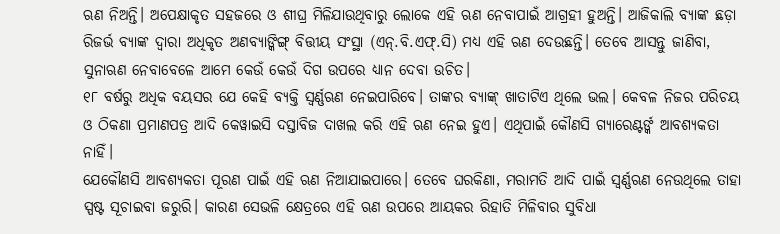ଋଣ ନିଅନ୍ତି। ଅପେକ୍ଷାକୃତ ସହଜରେ ଓ ଶୀଘ୍ର ମିଳିଯାଉଥିବାରୁ ଲୋକେ ଏହି ଋଣ ନେବାପାଇଁ ଆଗ୍ରହୀ ହୁଅନ୍ତି। ଆଜିକାଲି ବ୍ୟାଙ୍କ ଛଡ଼ା ରିଜର୍ଭ ବ୍ୟାଙ୍କ ଦ୍ବାରା ଅଧିକୃତ ଅଣବ୍ୟାଙ୍କିଙ୍ଗ୍ ବିତ୍ତୀୟ ସଂସ୍ଥା (ଏନ୍.ବି.ଏଫ୍.ସି) ମଧ୍ୟ ଏହି ଋଣ ଦେଉଛନ୍ତି। ତେବେ ଆସନ୍ତୁ ଜାଣିବା, ସୁନାଋଣ ନେବାବେଳେ ଆମେ କେଉଁ କେଉଁ ଦିଗ ଉପରେ ଧ୍ୟାନ ଦେବା ଉଚିତ।
୧୮ ବର୍ଷରୁ ଅଧିକ ବୟସର ଯେ କେହି ବ୍ୟକ୍ତି ସ୍ବର୍ଣ୍ଣଋଣ ନେଇପାରିବେ। ତାଙ୍କର ବ୍ୟାଙ୍କ୍ ଖାତାଟିଏ ଥିଲେ ଭଲ। କେବଳ ନିଜର ପରିଚୟ ଓ ଠିକଣା ପ୍ରମାଣପତ୍ର ଆଦି କେୱାଇସି ଦସ୍ତାବିଜ ଦାଖଲ କରି ଏହି ଋଣ ନେଇ ହୁଏ। ଏଥିପାଇଁ କୌଣସି ଗ୍ୟାରେଣ୍ଟର୍ଙ୍କ ଆବଶ୍ୟକତା ନାହିଁ।
ଯେକୌଣସି ଆବଶ୍ୟକତା ପୂରଣ ପାଇଁ ଏହି ଋଣ ନିଆଯାଇପାରେ। ତେବେ ଘରକିଣା, ମରାମତି ଆଦି ପାଇଁ ସ୍ବର୍ଣ୍ଣଋଣ ନେଉଥିଲେ ତାହା ସ୍ପଷ୍ଟ ସୂଚାଇବା ଜରୁରି। କାରଣ ସେଭଳି କ୍ଷେତ୍ରରେ ଏହି ଋଣ ଉପରେ ଆୟକର ରିହାତି ମିଳିବାର ସୁବିଧା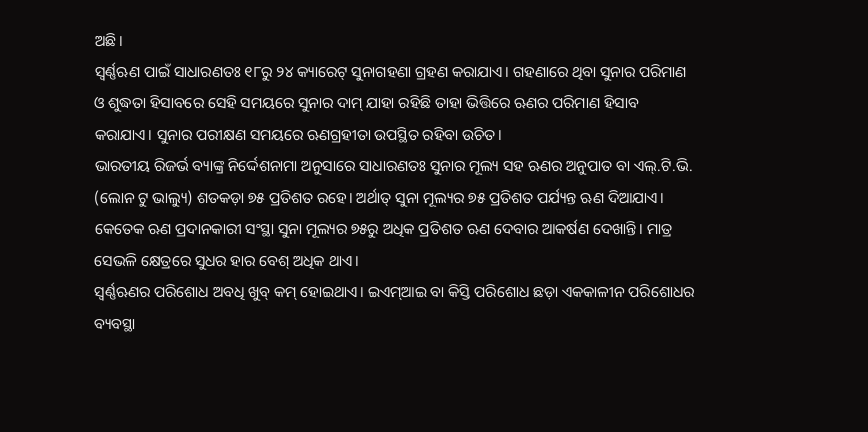ଅଛି।
ସ୍ବର୍ଣ୍ଣଋଣ ପାଇଁ ସାଧାରଣତଃ ୧୮ରୁ ୨୪ କ୍ୟାରେଟ୍ ସୁନାଗହଣା ଗ୍ରହଣ କରାଯାଏ। ଗହଣାରେ ଥିବା ସୁନାର ପରିମାଣ ଓ ଶୁଦ୍ଧତା ହିସାବରେ ସେହି ସମୟରେ ସୁନାର ଦାମ୍ ଯାହା ରହିଛି ତାହା ଭିତ୍ତିରେ ଋଣର ପରିମାଣ ହିସାବ କରାଯାଏ। ସୁନାର ପରୀକ୍ଷଣ ସମୟରେ ଋଣଗ୍ରହୀତା ଉପସ୍ଥିତ ରହିବା ଉଚିତ।
ଭାରତୀୟ ରିଜର୍ଭ ବ୍ୟାଙ୍କ୍ର ନିର୍ଦ୍ଦେଶନାମା ଅନୁସାରେ ସାଧାରଣତଃ ସୁନାର ମୂଲ୍ୟ ସହ ଋଣର ଅନୁପାତ ବା ଏଲ୍.ଟି.ଭି. (ଲୋନ ଟୁ ଭାଲ୍ୟୁ) ଶତକଡ଼ା ୭୫ ପ୍ରତିଶତ ରହେ। ଅର୍ଥାତ୍ ସୁନା ମୂଲ୍ୟର ୭୫ ପ୍ରତିଶତ ପର୍ଯ୍ୟନ୍ତ ଋଣ ଦିଆଯାଏ।
କେତେକ ଋଣ ପ୍ରଦାନକାରୀ ସଂସ୍ଥା ସୁନା ମୂଲ୍ୟର ୭୫ରୁ ଅଧିକ ପ୍ରତିଶତ ଋଣ ଦେବାର ଆକର୍ଷଣ ଦେଖାନ୍ତି। ମାତ୍ର ସେଭଳି କ୍ଷେତ୍ରରେ ସୁଧର ହାର ବେଶ୍ ଅଧିକ ଥାଏ।
ସ୍ବର୍ଣ୍ଣଋଣର ପରିଶୋଧ ଅବଧି ଖୁବ୍ କମ୍ ହୋଇଥାଏ। ଇଏମ୍ଆଇ ବା କିସ୍ତି ପରିଶୋଧ ଛଡ଼ା ଏକକାଳୀନ ପରିଶୋଧର ବ୍ୟବସ୍ଥା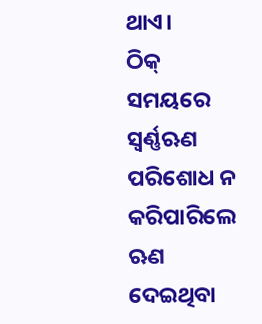ଥାଏ।
ଠିକ୍ ସମୟରେ ସ୍ବର୍ଣ୍ଣଋଣ ପରିଶୋଧ ନ କରିପାରିଲେ ଋଣ ଦେଇଥିବା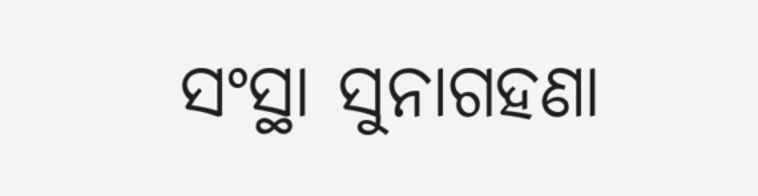ସଂସ୍ଥା ସୁନାଗହଣା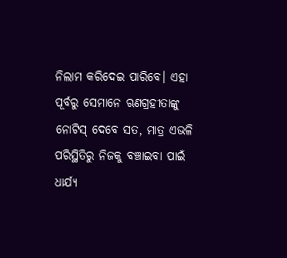ନିଲାମ କରିଦେଇ ପାରିବେ। ଏହା ପୂର୍ବରୁ ସେମାନେ ଋଣଗ୍ରହୀତାଙ୍କୁ ନୋଟିସ୍ ଦେବେ ସତ, ମାତ୍ର ଏଭଳି ପରିସ୍ଥିତିରୁ ନିଜକୁ ବଞ୍ଚାଇବା ପାଇଁ ଧାର୍ଯ୍ୟ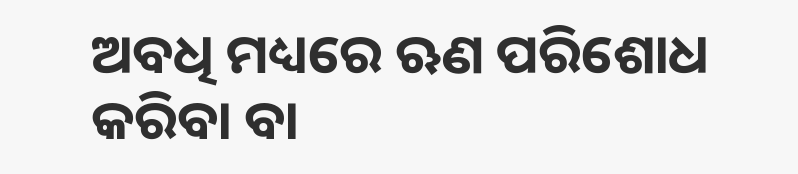ଅବଧି ମଧ୍ୟରେ ଋଣ ପରିଶୋଧ କରିବା ବା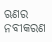ଋଣର ନବୀକରଣ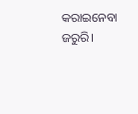କରାଇନେବା ଜରୁରି।